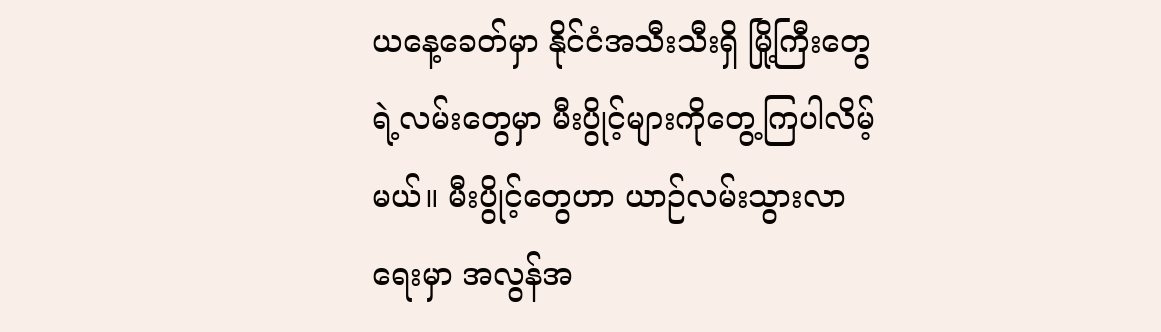ယနေ့ခေတ်မှာ နိုင်ငံအသီးသီးရှိ မြို့ကြီးတွေရဲ့လမ်းတွေမှာ မီးပွိုင့်များကိုတွေ့ကြပါလိမ့်မယ်။ မီးပွိုင့်တွေဟာ ယာဉ်လမ်းသွားလာရေးမှာ အလွန်အ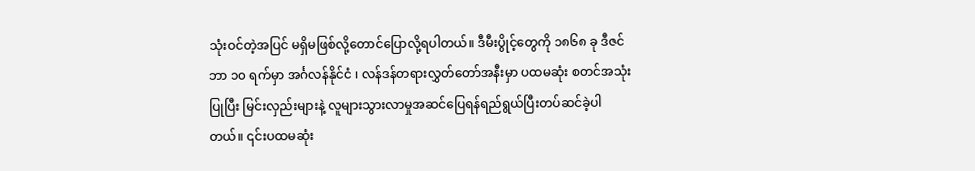သုံးဝင်တဲ့အပြင် မရှိမဖြစ်လို့တောင်ပြောလို့ရပါတယ်။ ဒီမီးပွိုင့်တွေကို ၁၈၆၈ ခု ဒီဇင်ဘာ ၁၀ ရက်မှာ အင်္ဂလန်နိုင်ငံ ၊ လန်ဒန်တရားလွှတ်တော်အနီးမှာ ပထမဆုံး စတင်အသုံးပြုပြီး မြင်းလှည်းများနဲ့ လူများသွားလာမှုအဆင်ပြေရန်ရည်ရွယ်ပြီးတပ်ဆင်ခဲ့ပါတယ်။ ၎င်းပထမဆုံး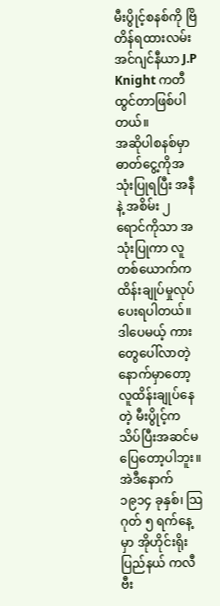မီးပွိုင့်စနစ်ကို ဗြိတိန်ရထားလမ်း အင်ဂျင်နီယာ J.P Knight ကတီထွင်တာဖြစ်ပါတယ်။
အဆိုပါစနစ်မှာ ဓာတ်ငွေ့ကိုအသုံးပြုရပြီး အနီ နဲ့ အစိမ်း ၂ ရောင်ကိုသာ အသုံးပြုကာ လူတစ်ယောက်က ထိန်းချုပ်မှုလုပ်ပေးရပါတယ်။ ဒါပေမယ့် ကားတွေပေါ်လာတဲ့နောက်မှာတော့ လူထိန်းချုပ်နေတဲ့ မီးပွိုင့်က သိပ်ပြီးအဆင်မပြေတော့ပါဘူး။
အဲဒီနောက် ၁၉၁၄ ခုနှစ်၊ သြဂုတ် ၅ ရက်နေ့မှာ အိုဟိုင်းရိုးပြည်နယ် ကလီဗီး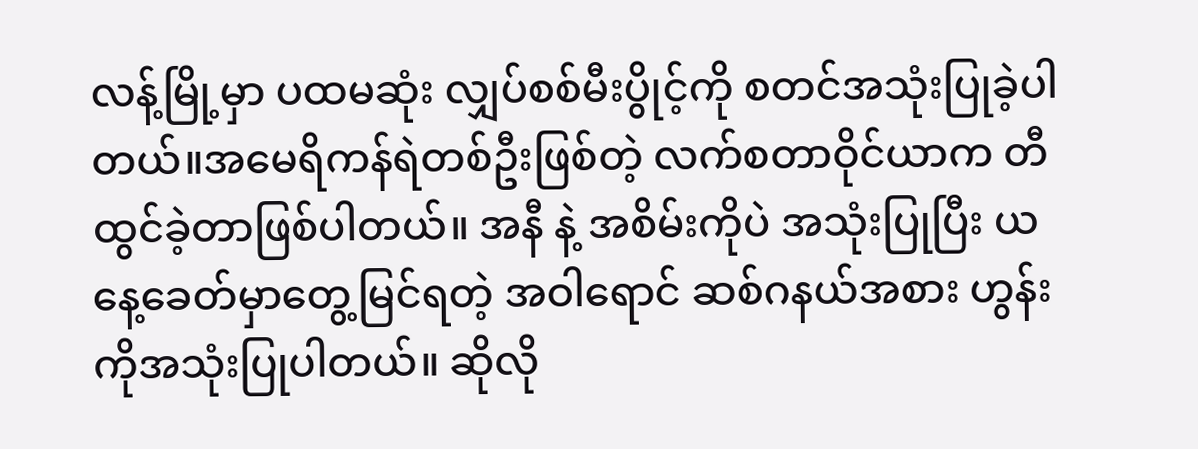လန့်မြို့မှာ ပထမဆုံး လျှပ်စစ်မီးပွိုင့်ကို စတင်အသုံးပြုခဲ့ပါတယ်။အမေရိကန်ရဲတစ်ဦးဖြစ်တဲ့ လက်စတာဝိုင်ယာက တီထွင်ခဲ့တာဖြစ်ပါတယ်။ အနီ နဲ့ အစိမ်းကိုပဲ အသုံးပြုပြီး ယနေ့ခေတ်မှာတွေ့မြင်ရတဲ့ အဝါရောင် ဆစ်ဂနယ်အစား ဟွန်းကိုအသုံးပြုပါတယ်။ ဆိုလို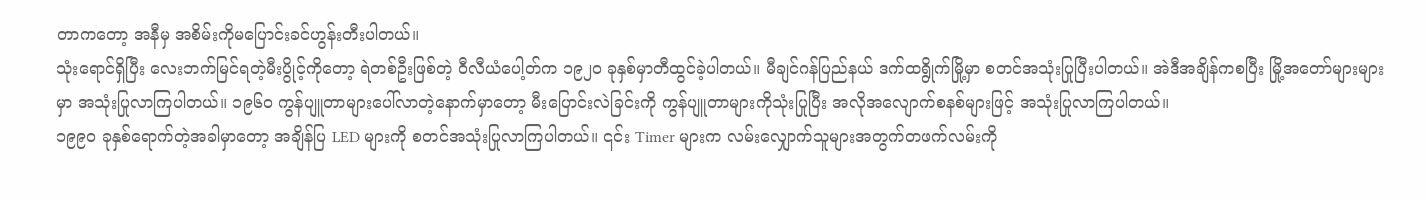တာကတော့ အနီမှ အစိမ်းကိုမပြောင်းခင်ဟွန်းတီးပါတယ်။
သုံးရောင်ရှိပြီး လေးဘက်မြင်ရတဲ့မီးပွိုင့်ကိုတော့ ရဲတစ်ဦးဖြစ်တဲ့ ဝီလီယံပေါ့တ်က ၁၉၂၀ ခုနှစ်မှာတီထွင်ခဲ့ပါတယ်။ မီချင်ဂန်ပြည်နယ် ဒက်ထရွိုက်မြို့မှာ စတင်အသုံးပြုပြီးပါတယ်။ အဲဒီအချိန်ကစပြီး မြို့အတော်များများမှာ အသုံးပြုလာကြပါတယ်။ ၁၉၆၀ ကွန်ပျူတာများပေါ်လာတဲ့နောက်မှာတော့ မီးပြောင်းလဲခြင်းကို ကွန်ပျူတာများကိုသုံးပြုပြီး အလိုအလျောက်စနစ်များဖြင့် အသုံးပြုလာကြပါတယ်။
၁၉၉၀ ခုနှစ်ရောက်တဲ့အခါမှာတော့ အချိန်ပြ LED များကို စတင်အသုံးပြုလာကြပါတယ်။ ၎င်း Timer များက လမ်းလျှောက်သူများအတွက်တဖက်လမ်းကို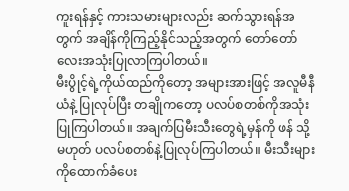ကူးရန်နှင့် ကားသမားများလည်း ဆက်သွားရန်အတွက် အချိန်ကိုကြည့်နိုင်သည့်အတွက် တော်တော်လေးအသုံးပြုလာကြပါတယ်။
မီးပွိုင့်ရဲ့ကိုယ်ထည်ကိုတော့ အများအားဖြင့် အလူမီနီယံနဲ့ ပြုလုပ်ပြီး တချိုကတော့ ပလပ်စတစ်ကိုအသုံးပြုကြပါတယ်။ အချက်ပြမီးသီးတွေရဲ့မှန်ကို ဖန် သို့မဟုတ် ပလပ်စတစ်နဲ့ပြုလုပ်ကြပါတယ်။ မီးသီးများကိုထောက်ခံပေး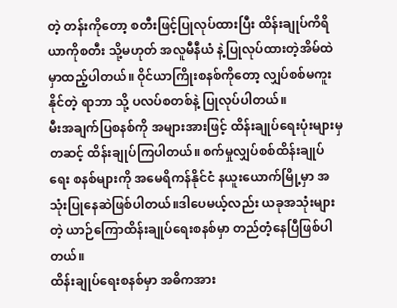တဲ့ တန်းကိုတော့ စတီးဖြင့်ပြုလုပ်ထားပြီး ထိန်းချုပ်ကိရိယာကိုစတီး သို့မဟုတ် အလူမီနီယံ နဲ့ပြုလုပ်ထားတဲ့အိမ်ထဲမှာထည့်ပါတယ်။ ဝိုင်ယာကြိုးစနစ်ကိုတော့ လျှပ်စစ်မကူးနိုင်တဲ့ ရာဘာ သို့ ပလပ်စတစ်နဲ့ ပြုလုပ်ပါတယ်။
မီးအချက်ပြစနစ်ကို အများအားဖြင့် ထိန်းချုပ်ရေးပုံးများမှတဆင့် ထိန်းချုပ်ကြပါတယ်။ စက်မှုလျှပ်စစ်ထိန်းချုပ်ရေး စနစ်များကို အမေရိကန်နိုင်ငံ နယူးယောက်မြို့မှာ အသုံးပြုနေဆဲဖြစ်ပါတယ်။ဒါပေမယ့်လည်း ယခုအသုံးများတဲ့ ယာဉ်ကြောထိန်းချုပ်ရေးစနစ်မှာ တည်တံ့နေပြီဖြစ်ပါတယ်။
ထိန်းချုပ်ရေးစနစ်မှာ အဓိကအား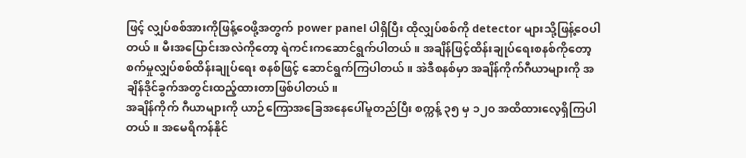ဖြင့် လျှပ်စစ်အားကိုဖြန့်ဝေဖို့အတွက် power panel ပါရှိပြီး ထိုလျှပ်စစ်ကို detector များသို့ဖြန့်ဝေပါတယ်။ မီးအပြောင်းအလဲကိုတော့ ရဲကင်းကဆောင်ရွက်ပါတယ်။ အချိန်ဖြင့်ထိန်းချုပ်ရေးစနစ်ကိုတော့ စက်မှုလျှပ်စစ်ထိန်းချုပ်ရေး စနစ်ဖြင့် ဆောင်ရွက်ကြပါတယ်။ အဲဒီစနစ်မှာ အချိန်ကိုက်ဂီယာများကို အချိန်ဒိုင်ခွက်အတွင်းထည့်ထားတာဖြစ်ပါတယ်။
အချိန်ကိုက် ဂီယာများကို ယာဉ်ကြောအခြေအနေပေါ်မူတည်ပြီး စက္ကန့် ၃၅ မှ ၁၂၀ အထိထားလေ့ရှိကြပါတယ်။ အမေရိကန်နိုင်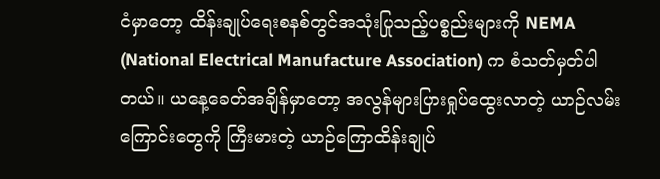ငံမှာတော့ ထိန်းချုပ်ရေးစနစ်တွင်အသုံးပြုသည့်ပစ္စည်းများကို NEMA (National Electrical Manufacture Association) က စံသတ်မှတ်ပါတယ်။ ယနေ့ခေတ်အချိန်မှာတော့ အလွန်များပြားရှုပ်ထွေးလာတဲ့ ယာဉ်လမ်းကြောင်းတွေကို ကြီးမားတဲ့ ယာဉ်ကြောထိန်းချုပ်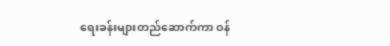ရေးခန်းများတည်ဆောက်ကာ ဝန်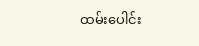ထမ်းပေါင်း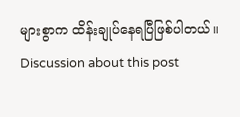များစွာက ထိန်းချုပ်နေရပြီဖြစ်ပါတယ်။
Discussion about this post